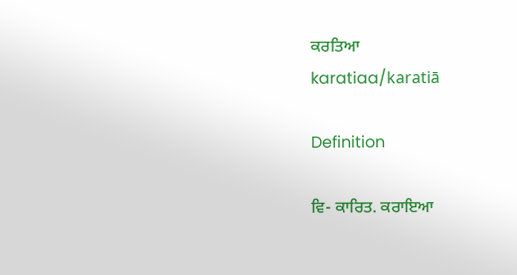ਕਰਤਿਆ
karatiaa/karatiā

Definition

ਵਿ- ਕਾਰਿਤ. ਕਰਾਇਆ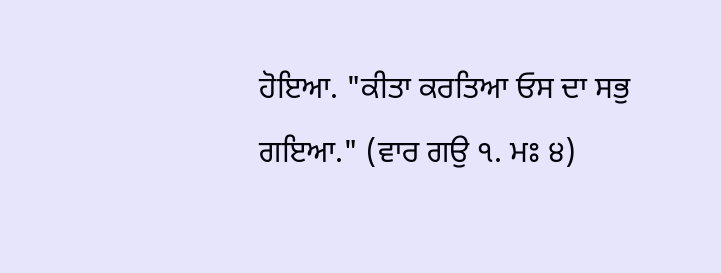ਹੋਇਆ. "ਕੀਤਾ ਕਰਤਿਆ ਓਸ ਦਾ ਸਭੁ ਗਇਆ." (ਵਾਰ ਗਉ ੧. ਮਃ ੪)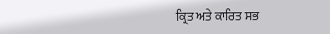ਕ੍ਰਿਤ ਅਤੇ ਕਾਰਿਤ ਸਭ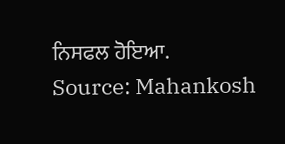ਨਿਸਫਲ ਹੋਇਆ.
Source: Mahankosh